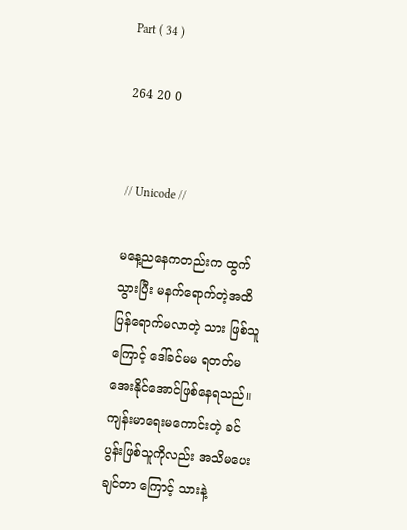Part ( 34 )

264 20 0


// Unicode //

မနေ့ညနေကတည်းက ထွက်သွားပြီး မနက်ရောက်တဲ့အထိ ပြန်ရောက်မလာတဲ့ သား ဖြစ်သူကြောင့် ဒေါ်ခင်မမ ရတတ်မအေးနိုင်အောင်ဖြစ်နေရသည်။ ကျန်းမာရေးမကောင်းတဲ့ ခင်ပွန်းဖြစ်သူကိုလည်း အသိမပေးချင်တာ ကြောင့် သားနဲ့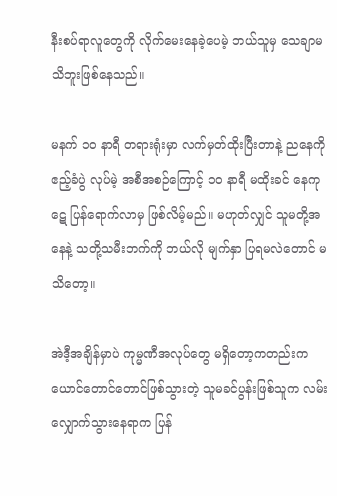နီးစပ်ရာလူတွေကို လိုက်မေးနေခဲ့ပေမဲ့ ဘယ်သူမှ သေချာမသိဘူးဖြစ်နေသည်။

မနက် ၁၀ နာရီ တရားရုံးမှာ လက်မှတ်ထိုးပြီးတာနဲ့ ညနေကို ဧည့်ခံပွဲ လုပ်မဲ့ အစီအစဉ်ကြောင့် ၁၀ နာရီ မထိုးခင် နေကုဋေ ပြန်ရောက်လာမှ ဖြစ်လိမ့်မည်။ မဟုတ်လျှင် သူမတို့အနေနဲ့ သတို့သမီးဘက်ကို ဘယ်လို မျက်နှာ ပြရမလဲတောင် မသိတော့။

အဲဒီ့အချိန်မှာပဲ ကုမ္မဏီအလုပ်တွေ မရှိတော့ကတည်းက ယောင်တောင်တောင်ဖြစ်သွားတဲ့ သူမခင်ပွန်းဖြစ်သူက လမ်းလျှောက်သွားနေရာက ပြန်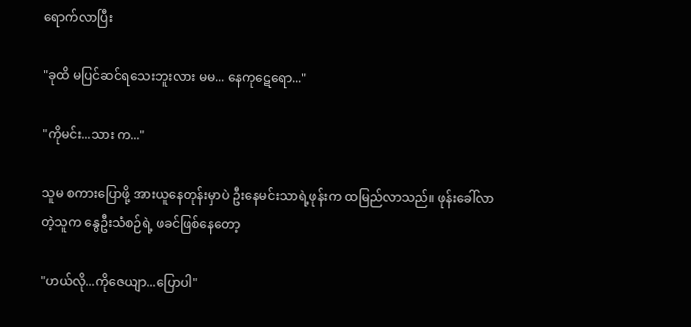ရောက်လာပြီး

"ခုထိ မပြင်ဆင်ရသေးဘူးလား မမ... နေကုဋေရော..."

"ကိုမင်း...သား က..."

သူမ စကားပြောဖို့ အားယူနေတုန်းမှာပဲ ဦးနေမင်းသာရဲ့ဖုန်းက ထမြည်လာသည်။ ဖုန်းခေါ်လာတဲ့သူက နွေဦးသံစဉ်ရဲ့ ဖခင်ဖြစ်နေတော့

"ဟယ်လို...ကိုဇေယျာ...ပြောပါ"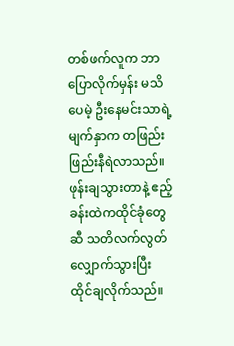တစ်ဖက်လူက ဘာပြောလိုက်မှန်း မသိပေမဲ့ ဦးနေမင်းသာရဲ့ မျက်နှာက တဖြည်းဖြည်းနီရဲလာသည်။ ဖုန်းချသွားတာနဲ့ ဧည့်ခန်းထဲကထိုင်ခုံတွေဆီ သတိလက်လွတ်လျှောက်သွားပြီး ထိုင်ချလိုက်သည်။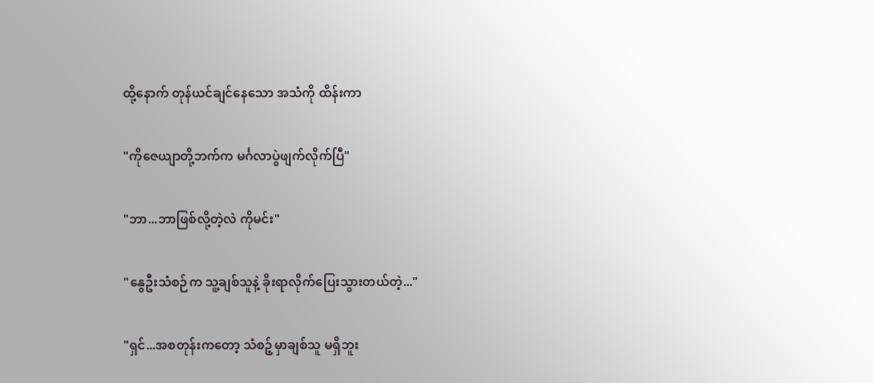ထို့နောက် တုန်ယင်ချင်နေသော အသံကို ထိန်းကာ

"ကိုဇေယျာတို့ဘက်က မင်္ဂလာပွဲဖျက်လိုက်ပြီ"

"ဘာ...ဘာဖြစ်လို့တဲ့လဲ ကိုမင်း"

"နွေဦးသံစဉ်က သူ့ချစ်သူနဲ့ ခိုးရာလိုက်ပြေးသွားတယ်တဲ့..."

"ရှင်...အစတုန်းကတော့ သံစဉ့်မှာချစ်သူ မရှိဘူး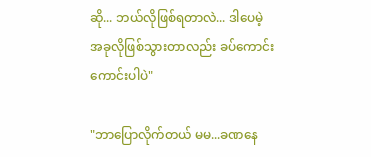ဆို... ဘယ်လိုဖြစ်ရတာလဲ... ဒါပေမဲ့ အခုလိုဖြစ်သွားတာလည်း ခပ်ကောင်းကောင်းပါပဲ"

"ဘာပြောလိုက်တယ် မမ...ခဏနေ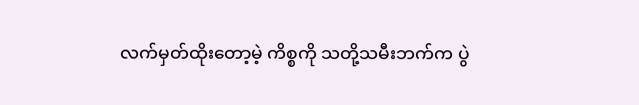လက်မှတ်ထိုးတော့မဲ့ ကိစ္စကို သတို့သမီးဘက်က ပွဲ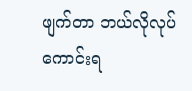ဖျက်တာ ဘယ်လိုလုပ်ကောင်းရ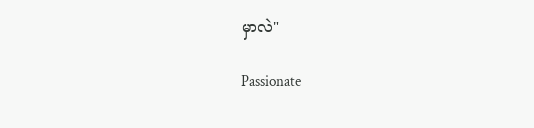မှာလဲ"

Passionate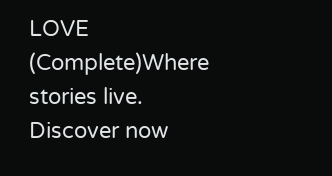LOVE (Complete)Where stories live. Discover now